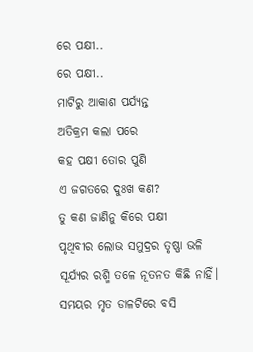ରେ ପକ୍ଷୀ..
ରେ ପକ୍ଷୀ..
ମାଟିରୁ ଆକାଶ ପର୍ଯ୍ୟନ୍ତ
ଅତିକ୍ରମ କଲା ପରେ
କହ ପକ୍ଷୀ ତୋର ପୁଣି
ଏ ଜଗତରେ ଦୁଃଖ କଣ?
ତୁ କଣ ଜାଣିନୁ କିରେ ପକ୍ଷୀ
ପୃଥିବୀର ଲୋଭ ସମୁଦ୍ରର ତୃଷ୍ଣା ଭଳି
ସୂର୍ଯ୍ୟର ରଶ୍ମି ତଳେ ନୂତନତ କିଛି ନାହିଁ।
ସମୟର ମୃତ ଡାଳଟିରେ ବସି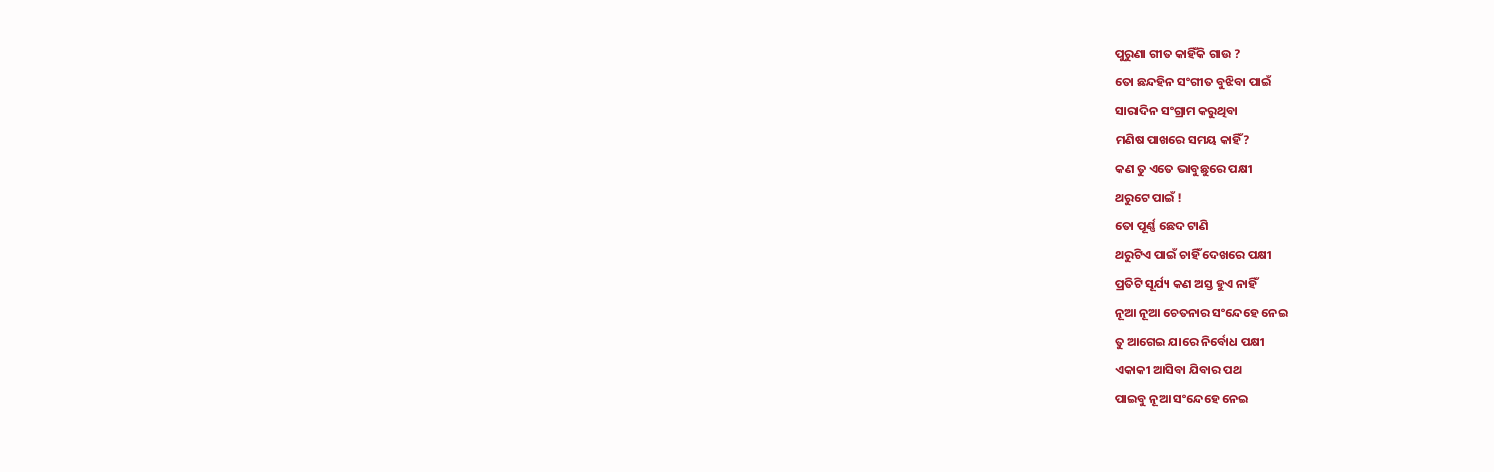ପୁରୁଣା ଗୀତ କାହିଁକି ଗାଉ ?
ତୋ ଛନ୍ଦହିନ ସଂଗୀତ ବୁଝିବା ପାଇଁ
ସାରାଦିନ ସଂଗ୍ରାମ କରୁଥିବା
ମଣିଷ ପାଖରେ ସମୟ କାହିଁ?
କଣ ତୁ ଏତେ ଭାବୁଛୁରେ ପକ୍ଷୀ
ଥରୁଟେ ପାଇଁ !
ତୋ ପୂର୍ଣ୍ଣ ଛେଦ ଟାଣି
ଥରୁଟିଏ ପାଇଁ ଚାହିଁ ଦେଖରେ ପକ୍ଷୀ
ପ୍ରତିଟି ସୂର୍ଯ୍ୟ କଣ ଅସ୍ତ ହୁଏ ନାହିଁ
ନୂଆ ନୂଆ ଚେତନାର ସଂନ୍ଦେହେ ନେଇ
ତୁ ଆଗେଇ ଯାରେ ନିର୍ବୋଧ ପକ୍ଷୀ
ଏକାକୀ ଆସିବା ଯିବାର ପଥ
ପାଇବୁ ନୂଆ ସଂନ୍ଦେହେ ନେଇ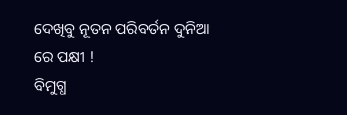ଦେଖିବୁ ନୂତନ ପରିବର୍ତନ ଦୁନିଆ
ରେ ପକ୍ଷୀ !
ବିମୁଗ୍ଧ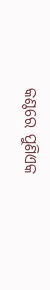କଣ୍ଠରେ ପୁଣିଏକ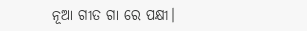ନୂଆ ଗୀତ ଗା ରେ ପକ୍ଷୀ।